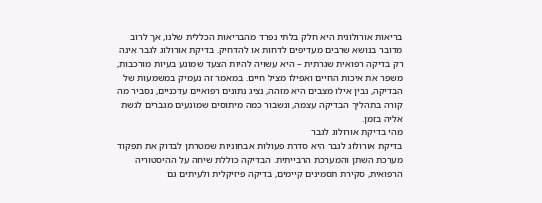בריאות אורולוגית היא חלק בלתי נפרד מהבריאות הכללית שלנו, אך לרוב מדובר בנושא שרבים מעדיפים לדחות או להדחיק. בדיקת אורולוג לגבר אינה רק בדיקה רפואית שגרתית – היא עשויה להיות הצעד שמונע בעיות מורכבות, משפר את איכות החיים ואפילו מציל חיים. במאמר זה נעמיק במשמעות של הבדיקה, נבין אילו מצבים היא מזהה, נציג נתונים רפואיים עדכניים, נסביר מה קורה בתהליך הבדיקה עצמה, ונשבור כמה מיתוסים שמונעים מגברים לגשת אליה בזמן.
מהי בדיקת אורולוג לגבר
בדיקת אורולוג לגבר היא סדרת פעולות אבחוניות שמטרתן לבדוק את תפקוד מערכת השתן והמערכת הרבייתית. הבדיקה כוללת שיחה על ההיסטוריה הרפואית, סקירת תסמינים קיימים, בדיקה פיזיקלית ולעיתים גם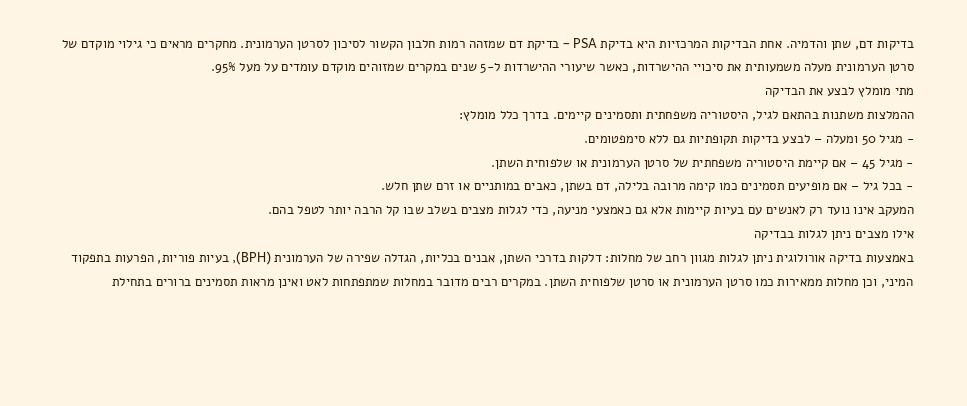בדיקות דם, שתן והדמיה. אחת הבדיקות המרכזיות היא בדיקת PSA – בדיקת דם שמזהה רמות חלבון הקשור לסיכון לסרטן הערמונית. מחקרים מראים כי גילוי מוקדם של סרטן הערמונית מעלה משמעותית את סיכויי ההישרדות, כאשר שיעורי ההישרדות ל-5 שנים במקרים שמזוהים מוקדם עומדים על מעל 95%.
מתי מומלץ לבצע את הבדיקה
ההמלצות משתנות בהתאם לגיל, היסטוריה משפחתית ותסמינים קיימים. בדרך כלל מומלץ:
- מגיל 50 ומעלה – לבצע בדיקות תקופתיות גם ללא סימפטומים.
- מגיל 45 – אם קיימת היסטוריה משפחתית של סרטן הערמונית או שלפוחית השתן.
- בכל גיל – אם מופיעים תסמינים כמו קימה מרובה בלילה, דם בשתן, כאבים במותניים או זרם שתן חלש.
המעקב אינו נועד רק לאנשים עם בעיות קיימות אלא גם כאמצעי מניעה, כדי לגלות מצבים בשלב שבו קל הרבה יותר לטפל בהם.
אילו מצבים ניתן לגלות בבדיקה
באמצעות בדיקה אורולוגית ניתן לגלות מגוון רחב של מחלות: דלקות בדרכי השתן, אבנים בכליות, הגדלה שפירה של הערמונית (BPH), בעיות פוריות, הפרעות בתפקוד המיני, וכן מחלות ממאירות כמו סרטן הערמונית או סרטן שלפוחית השתן. במקרים רבים מדובר במחלות שמתפתחות לאט ואינן מראות תסמינים ברורים בתחילת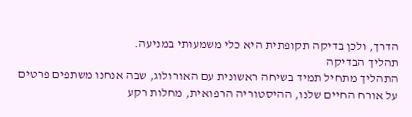הדרך, ולכן בדיקה תקופתית היא כלי משמעותי במניעה.
תהליך הבדיקה
התהליך מתחיל תמיד בשיחה ראשונית עם האורולוג, שבה אנחנו משתפים פרטים על אורח החיים שלנו, ההיסטוריה הרפואית, מחלות רקע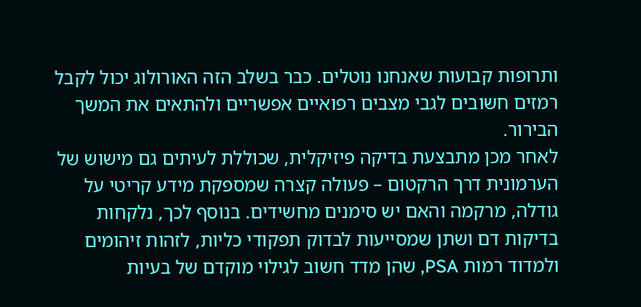ותרופות קבועות שאנחנו נוטלים. כבר בשלב הזה האורולוג יכול לקבל רמזים חשובים לגבי מצבים רפואיים אפשריים ולהתאים את המשך הבירור.
לאחר מכן מתבצעת בדיקה פיזיקלית, שכוללת לעיתים גם מישוש של הערמונית דרך הרקטום – פעולה קצרה שמספקת מידע קריטי על גודלה, מרקמה והאם יש סימנים מחשידים. בנוסף לכך, נלקחות בדיקות דם ושתן שמסייעות לבדוק תפקודי כליות, לזהות זיהומים ולמדוד רמות PSA, שהן מדד חשוב לגילוי מוקדם של בעיות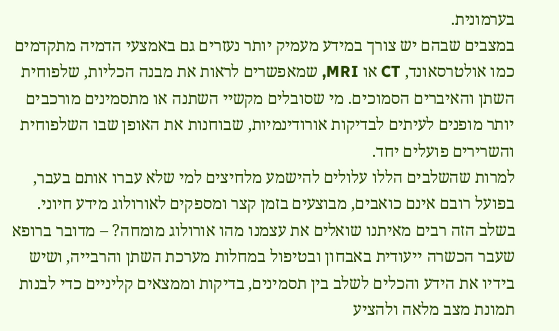בערמונית.
במצבים שבהם יש צורך במידע מעמיק יותר נעזרים גם באמצעי הדמיה מתקדמים כמו אולטרסאונד, CT או MRI, שמאפשרים לראות את מבנה הכליות, שלפוחית השתן והאיברים הסמוכים. מי שסובלים מקשיי השתנה או מתסמינים מורכבים יותר מופנים לעיתים לבדיקות אורודינמיות, שבוחנות את האופן שבו השלפוחית והשרירים פועלים יחד.
למרות שהשלבים הללו עלולים להישמע מלחיצים למי שלא עברו אותם בעבר, בפועל רובם אינם כואבים, מבוצעים בזמן קצר ומספקים לאורולוג מידע חיוני. בשלב הזה רבים מאיתנו שואלים את עצמנו מהו אורולוג מומחה? – מדובר ברופא שעבר הכשרה ייעודית באבחון ובטיפול במחלות מערכת השתן והרבייה, ושיש בידיו את הידע והכלים לשלב בין תסמינים, בדיקות וממצאים קליניים כדי לבנות תמונת מצב מלאה ולהציע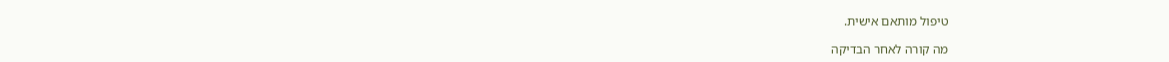טיפול מותאם אישית.

מה קורה לאחר הבדיקה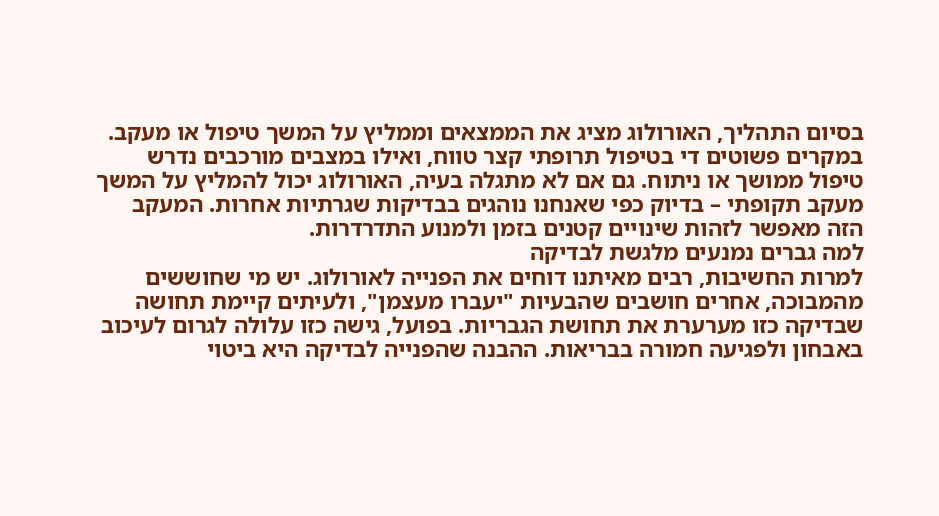בסיום התהליך, האורולוג מציג את הממצאים וממליץ על המשך טיפול או מעקב. במקרים פשוטים די בטיפול תרופתי קצר טווח, ואילו במצבים מורכבים נדרש טיפול ממושך או ניתוח. גם אם לא מתגלה בעיה, האורולוג יכול להמליץ על המשך מעקב תקופתי – בדיוק כפי שאנחנו נוהגים בבדיקות שגרתיות אחרות. המעקב הזה מאפשר לזהות שינויים קטנים בזמן ולמנוע התדרדרות.
למה גברים נמנעים מלגשת לבדיקה
למרות החשיבות, רבים מאיתנו דוחים את הפנייה לאורולוג. יש מי שחוששים מהמבוכה, אחרים חושבים שהבעיות "יעברו מעצמן", ולעיתים קיימת תחושה שבדיקה כזו מערערת את תחושת הגבריות. בפועל, גישה כזו עלולה לגרום לעיכוב באבחון ולפגיעה חמורה בבריאות. ההבנה שהפנייה לבדיקה היא ביטוי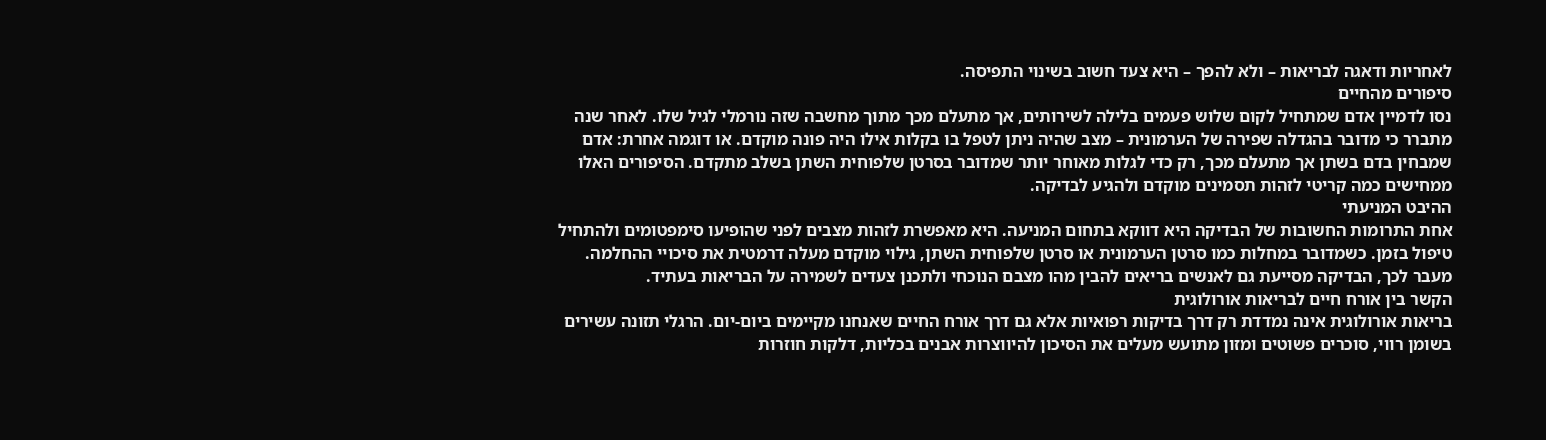לאחריות ודאגה לבריאות – ולא להפך – היא צעד חשוב בשינוי התפיסה.
סיפורים מהחיים
נסו לדמיין אדם שמתחיל לקום שלוש פעמים בלילה לשירותים, אך מתעלם מכך מתוך מחשבה שזה נורמלי לגיל שלו. לאחר שנה מתברר כי מדובר בהגדלה שפירה של הערמונית – מצב שהיה ניתן לטפל בו בקלות אילו היה פונה מוקדם. או דוגמה אחרת: אדם שמבחין בדם בשתן אך מתעלם מכך, רק כדי לגלות מאוחר יותר שמדובר בסרטן שלפוחית השתן בשלב מתקדם. הסיפורים האלו ממחישים כמה קריטי לזהות תסמינים מוקדם ולהגיע לבדיקה.
ההיבט המניעתי
אחת התרומות החשובות של הבדיקה היא דווקא בתחום המניעה. היא מאפשרת לזהות מצבים לפני שהופיעו סימפטומים ולהתחיל טיפול בזמן. כשמדובר במחלות כמו סרטן הערמונית או סרטן שלפוחית השתן, גילוי מוקדם מעלה דרמטית את סיכויי ההחלמה. מעבר לכך, הבדיקה מסייעת גם לאנשים בריאים להבין מהו מצבם הנוכחי ולתכנן צעדים לשמירה על הבריאות בעתיד.
הקשר בין אורח חיים לבריאות אורולוגית
בריאות אורולוגית אינה נמדדת רק דרך בדיקות רפואיות אלא גם דרך אורח החיים שאנחנו מקיימים ביום-יום. הרגלי תזונה עשירים בשומן רווי, סוכרים פשוטים ומזון מתועש מעלים את הסיכון להיווצרות אבנים בכליות, דלקות חוזרות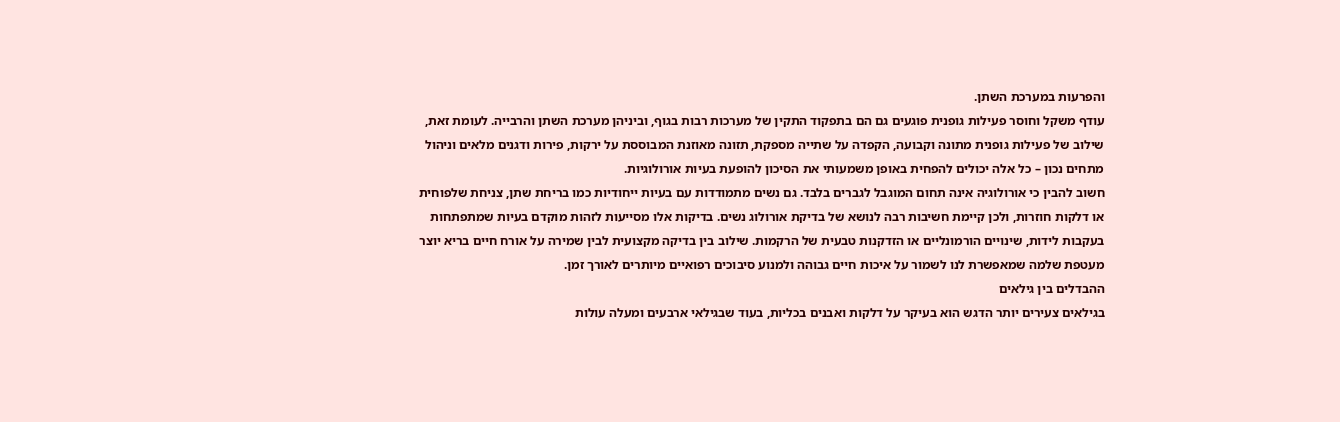והפרעות במערכת השתן.
עודף משקל וחוסר פעילות גופנית פוגעים גם הם בתפקוד התקין של מערכות רבות בגוף, וביניהן מערכת השתן והרבייה. לעומת זאת, שילוב של פעילות גופנית מתונה וקבועה, הקפדה על שתייה מספקת, תזונה מאוזנת המבוססת על ירקות, פירות ודגנים מלאים וניהול מתחים נכון – כל אלה יכולים להפחית באופן משמעותי את הסיכון להופעת בעיות אורולוגיות.
חשוב להבין כי אורולוגיה אינה תחום המוגבל לגברים בלבד. גם נשים מתמודדות עם בעיות ייחודיות כמו בריחת שתן, צניחת שלפוחית או דלקות חוזרות, ולכן קיימת חשיבות רבה לנושא של בדיקת אורולוג נשים. בדיקות אלו מסייעות לזהות מוקדם בעיות שמתפתחות בעקבות לידות, שינויים הורמונליים או הזדקנות טבעית של הרקמות. שילוב בין בדיקה מקצועית לבין שמירה על אורח חיים בריא יוצר מעטפת שלמה שמאפשרת לנו לשמור על איכות חיים גבוהה ולמנוע סיבוכים רפואיים מיותרים לאורך זמן.
ההבדלים בין גילאים
בגילאים צעירים יותר הדגש הוא בעיקר על דלקות ואבנים בכליות, בעוד שבגילאי ארבעים ומעלה עולות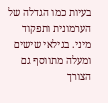בעיות כמו הגדלה של הערמונית ותפקוד מיני. בגילאי שישים ומעלה מתווסף גם הצורך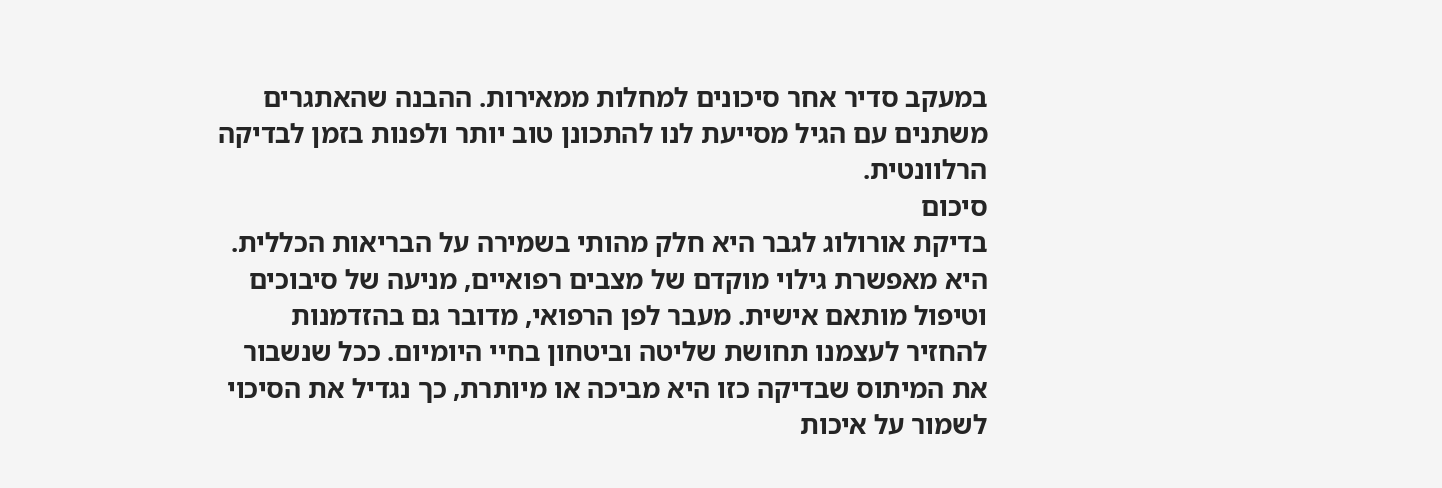במעקב סדיר אחר סיכונים למחלות ממאירות. ההבנה שהאתגרים משתנים עם הגיל מסייעת לנו להתכונן טוב יותר ולפנות בזמן לבדיקה הרלוונטית.
סיכום
בדיקת אורולוג לגבר היא חלק מהותי בשמירה על הבריאות הכללית. היא מאפשרת גילוי מוקדם של מצבים רפואיים, מניעה של סיבוכים וטיפול מותאם אישית. מעבר לפן הרפואי, מדובר גם בהזדמנות להחזיר לעצמנו תחושת שליטה וביטחון בחיי היומיום. ככל שנשבור את המיתוס שבדיקה כזו היא מביכה או מיותרת, כך נגדיל את הסיכוי לשמור על איכות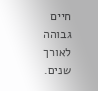חיים גבוהה לאורך שנים.